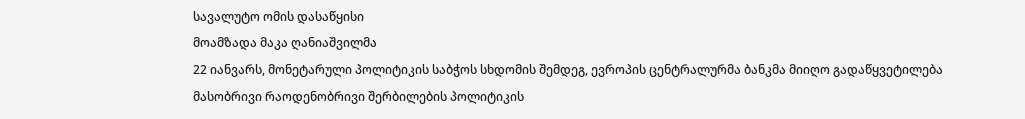სავალუტო ომის დასაწყისი
მოამზადა მაკა ღანიაშვილმა
22 იანვარს, მონეტარული პოლიტიკის საბჭოს სხდომის შემდეგ, ევროპის ცენტრალურმა ბანკმა მიიღო გადაწყვეტილება მასობრივი რაოდენობრივი შერბილების პოლიტიკის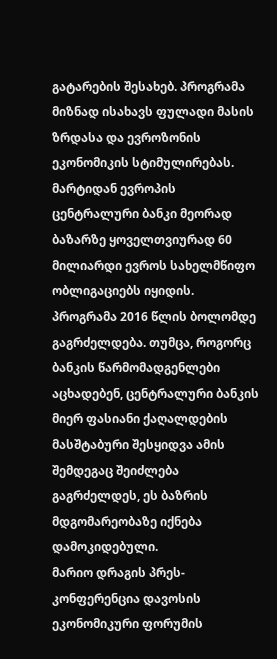გატარების შესახებ. პროგრამა მიზნად ისახავს ფულადი მასის ზრდასა და ევროზონის ეკონომიკის სტიმულირებას.
მარტიდან ევროპის ცენტრალური ბანკი მეორად ბაზარზე ყოველთვიურად 60 მილიარდი ევროს სახელმწიფო ობლიგაციებს იყიდის. პროგრამა 2016 წლის ბოლომდე გაგრძელდება. თუმცა, როგორც ბანკის წარმომადგენლები აცხადებენ, ცენტრალური ბანკის მიერ ფასიანი ქაღალდების მასშტაბური შესყიდვა ამის შემდეგაც შეიძლება გაგრძელდეს, ეს ბაზრის მდგომარეობაზე იქნება დამოკიდებული.
მარიო დრაგის პრეს-კონფერენცია დავოსის ეკონომიკური ფორუმის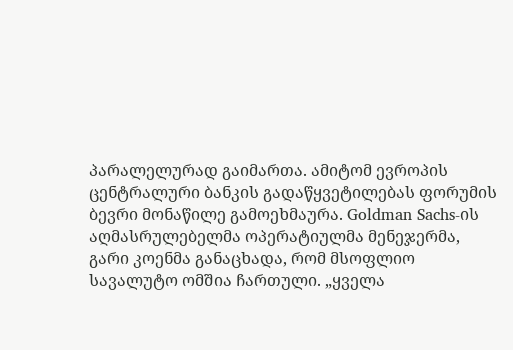პარალელურად გაიმართა. ამიტომ ევროპის ცენტრალური ბანკის გადაწყვეტილებას ფორუმის ბევრი მონაწილე გამოეხმაურა. Goldman Sachs-ის აღმასრულებელმა ოპერატიულმა მენეჯერმა, გარი კოენმა განაცხადა, რომ მსოფლიო სავალუტო ომშია ჩართული. „ყველა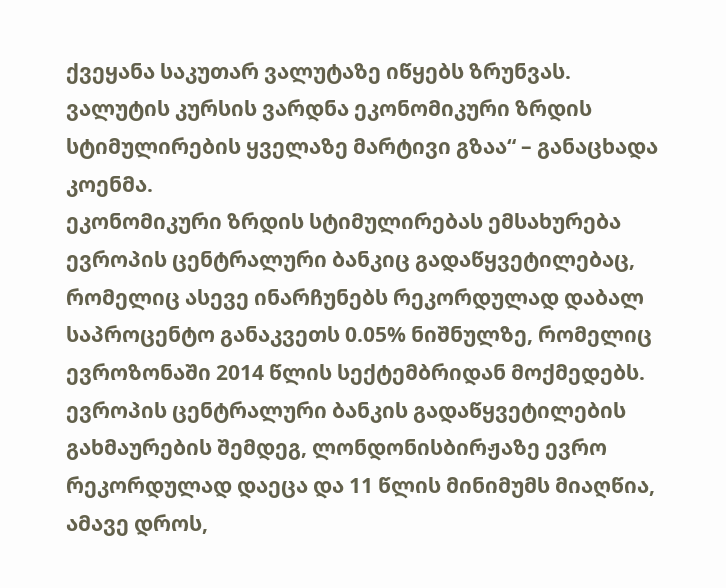ქვეყანა საკუთარ ვალუტაზე იწყებს ზრუნვას. ვალუტის კურსის ვარდნა ეკონომიკური ზრდის სტიმულირების ყველაზე მარტივი გზაა“ – განაცხადა კოენმა.
ეკონომიკური ზრდის სტიმულირებას ემსახურება ევროპის ცენტრალური ბანკიც გადაწყვეტილებაც, რომელიც ასევე ინარჩუნებს რეკორდულად დაბალ საპროცენტო განაკვეთს 0.05% ნიშნულზე, რომელიც ევროზონაში 2014 წლის სექტემბრიდან მოქმედებს.
ევროპის ცენტრალური ბანკის გადაწყვეტილების გახმაურების შემდეგ, ლონდონისბირჟაზე ევრო რეკორდულად დაეცა და 11 წლის მინიმუმს მიაღწია, ამავე დროს,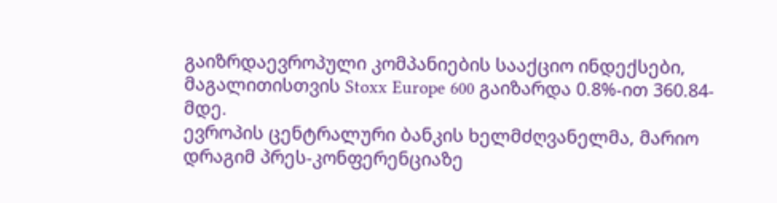გაიზრდაევროპული კომპანიების სააქციო ინდექსები, მაგალითისთვის Stoxx Europe 600 გაიზარდა 0.8%-ით 360.84-მდე.
ევროპის ცენტრალური ბანკის ხელმძღვანელმა, მარიო დრაგიმ პრეს-კონფერენციაზე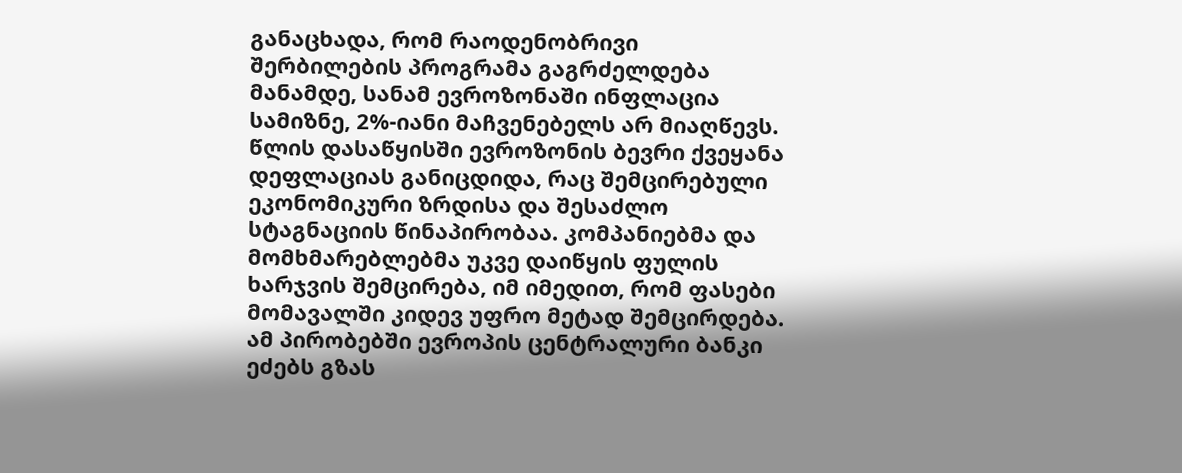განაცხადა, რომ რაოდენობრივი შერბილების პროგრამა გაგრძელდება მანამდე, სანამ ევროზონაში ინფლაცია სამიზნე, 2%-იანი მაჩვენებელს არ მიაღწევს.
წლის დასაწყისში ევროზონის ბევრი ქვეყანა დეფლაციას განიცდიდა, რაც შემცირებული ეკონომიკური ზრდისა და შესაძლო სტაგნაციის წინაპირობაა. კომპანიებმა და მომხმარებლებმა უკვე დაიწყის ფულის ხარჯვის შემცირება, იმ იმედით, რომ ფასები მომავალში კიდევ უფრო მეტად შემცირდება.
ამ პირობებში ევროპის ცენტრალური ბანკი ეძებს გზას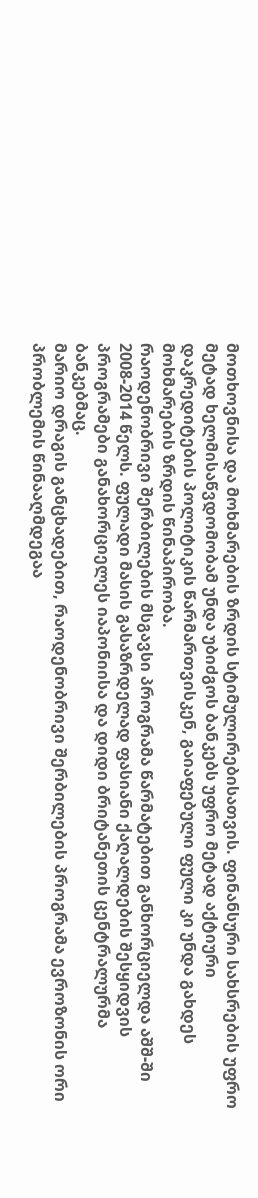მოთხოვნისა და მოხმარების ზრდის სტიმულირებისათვის. ფინანსური სახსრების უფრო მეტად ხელმისაწვდომობამ უნდა უბიძგოს ბანკებს უფრო მეტად აქტიური დაკრედიტების პოლიტიკის წარმართვისკენ, გაიაფებული ფული კი უნდა გახდეს მოხმარების ზრდის წინაპირობა.
რაოდენობრივი შერბილების მსგავსი პროგრამა წარმატებით განხორციელდა აშშ-ში 2008-2014 წელს. ფულადი მასის გასაზრდელად ფასიანი ქაღალდების შესყიდვის პროგრამები განახორციელეს იაპონიისა და დიდი ბრიტანეთის ცენტრალურმა ბანკებმაც.
მარიო დრაგის განცხადებით, რაოდენობრივი შერბილების პროგრამა ევროზონის ორი პრობლემის წინააღმდეგაა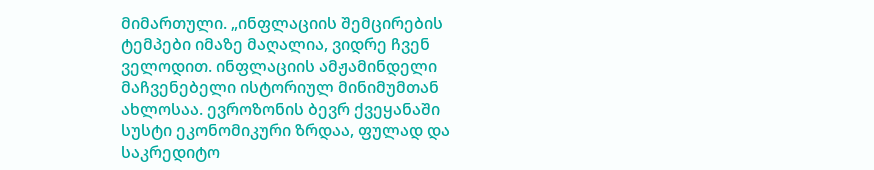მიმართული. „ინფლაციის შემცირების ტემპები იმაზე მაღალია, ვიდრე ჩვენ ველოდით. ინფლაციის ამჟამინდელი მაჩვენებელი ისტორიულ მინიმუმთან ახლოსაა. ევროზონის ბევრ ქვეყანაში სუსტი ეკონომიკური ზრდაა, ფულად და საკრედიტო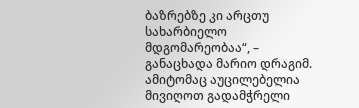ბაზრებზე კი არცთუ სახარბიელო მდგომარეობაა“, – განაცხადა მარიო დრაგიმ. ამიტომაც აუცილებელია მივიღოთ გადამჭრელი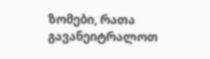ზომები, რათა გავანეიტრალოთ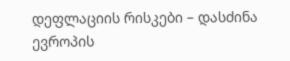დეფლაციის რისკები – დასძინა ევროპის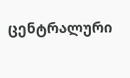ცენტრალური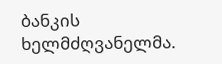ბანკის ხელმძღვანელმა.